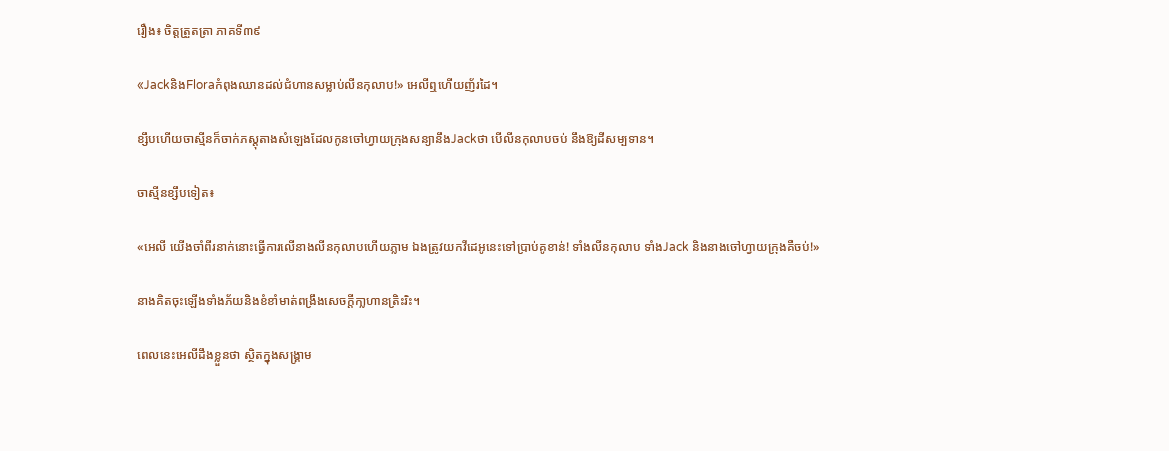រឿង៖ ចិត្តត្រួតត្រា ភាគទី៣៩

«JackនិងFloraកំពុងឈានដល់ជំហានសម្លាប់លីនកុលាប!» អេលីឮហើយញ័រដៃ។

ខ្សឹបហើយចាស្មីនក៏ចាក់ភស្តុតាងសំឡេងដែលកូនចៅហ្វាយក្រុងសន្យានឹងJackថា បើលីនកុលាបចប់ នឹងឱ្យដីសម្បទាន។

ចាស្មីនខ្សឹបទៀត៖

«អេលី យើងចាំពីរនាក់នោះធ្វើការលើនាងលីនកុលាបហើយភ្លាម ឯងត្រូវយកវីដេអូនេះទៅប្រាប់គូខាន់! ទាំងលីនកុលាប ទាំងJack និងនាងចៅហ្វាយក្រុងគឺចប់!»

នាងគិតចុះឡើងទាំងភ័យនិងខំខាំមាត់ពង្រឹងសេចក្តីកា្លហានត្រិះរិះ។

ពេលនេះអេលីដឹងខ្លួនថា ស្ថិតក្នុងសង្គ្រាម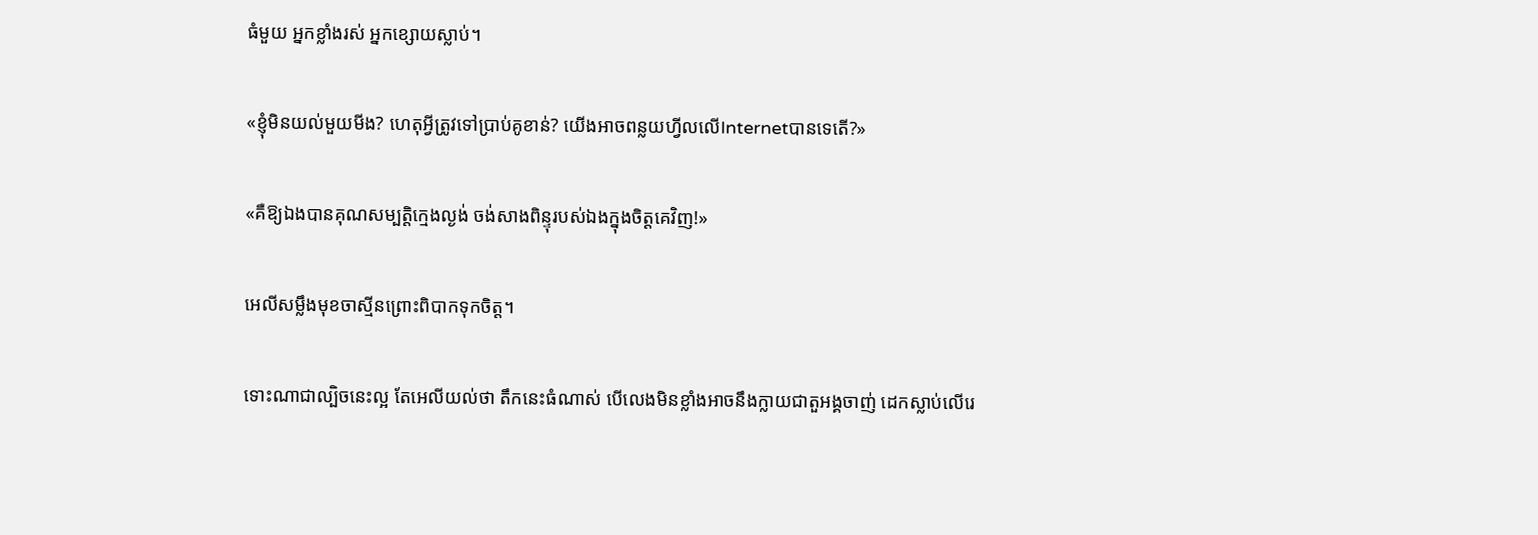ធំមួយ អ្នកខ្លាំងរស់ អ្នកខ្សោយស្លាប់។

«ខ្ញុំមិនយល់មួយមីង? ហេតុអ្វីត្រូវទៅប្រាប់គូខាន់? យើងអាចពន្លយហ្វីលលើInternetបានទេតើ?»

«គឺឱ្យឯងបានគុណសម្បត្តិក្មេងល្ងង់ ចង់សាងពិន្ទុរបស់ឯងក្នុងចិត្តគេវិញ!»

អេលីសម្លឹងមុខចាស្មីនព្រោះពិបាកទុកចិត្ត។

ទោះណាជាល្បិចនេះល្អ តែអេលីយល់ថា តឹកនេះធំណាស់ បើលេងមិនខ្លាំងអាចនឹងក្លាយជាតួអង្គចាញ់ ដេកស្លាប់លើរេ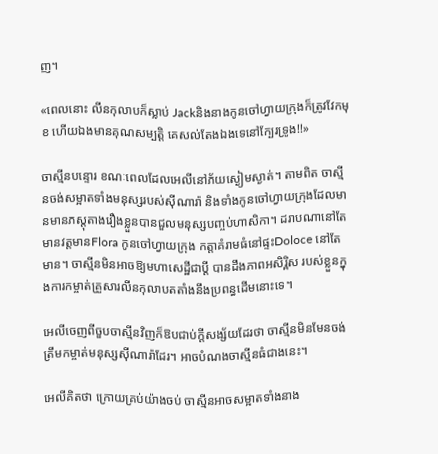ញ។

«ពេលនោះ លីនកុលាបក៏ស្លាប់ Jackនិងនាងកូនចៅហ្វាយក្រុងក៏ត្រូវវែកមុខ ហើយឯងមានគុណសម្បត្តិ គេសល់តែងឯងទេនៅក្បែរទ្រូង!!»

ចាស្មីនបន្ទោរ ខណៈពេលដែលអេលីនៅភ័យស្ងៀមស្ងាត់។ តាមពិត ចាស្មីនចង់សម្អាតទាំងមនុស្សរបស់ស៊ីណារ៉ា និងទាំងកូនចៅហ្វាយក្រុងដែលមានមានភស្តុតាងរឿងខ្លួនបានជួលមនុស្សបញ្ចប់ហាសិកា។ ដរាបណានៅតែមានវត្តមានFlora កូនចៅហ្វាយក្រុង កត្តាគំរាមធំនៅផ្ទះDoloce នៅតែមាន។ ចាស្មីនមិនអាចឱ្យមហាសេដ្ឋីជាប្តី បានដឹងភាពអសិរ្ពិស របស់ខ្លួនក្នុងការកម្ចាត់គ្រួសារលីនកុលាបតតាំងនឹងប្រពន្ធដើមនោះទេ។

អេលីចេញពីចួបចាស្មីនវិញក៏ឱបជាប់ក្តីសង្ស័យដែរថា ចាស្មីនមិនមែនចង់ត្រឹមកម្ចាត់មនុស្សស៊ីណារ៉ាដែរ។ អាចបំណងចាស្មីនធំជាងនេះ។

អេលីគិតថា ក្រោយគ្រប់យ៉ាងចប់ ចាស្មីនអាចសម្អាតទាំងនាង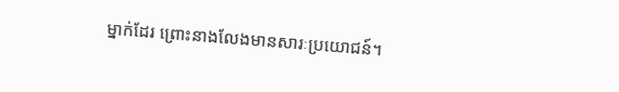ម្នាក់ដែរ ព្រោះនាងលែងមានសារៈប្រយោជន៍។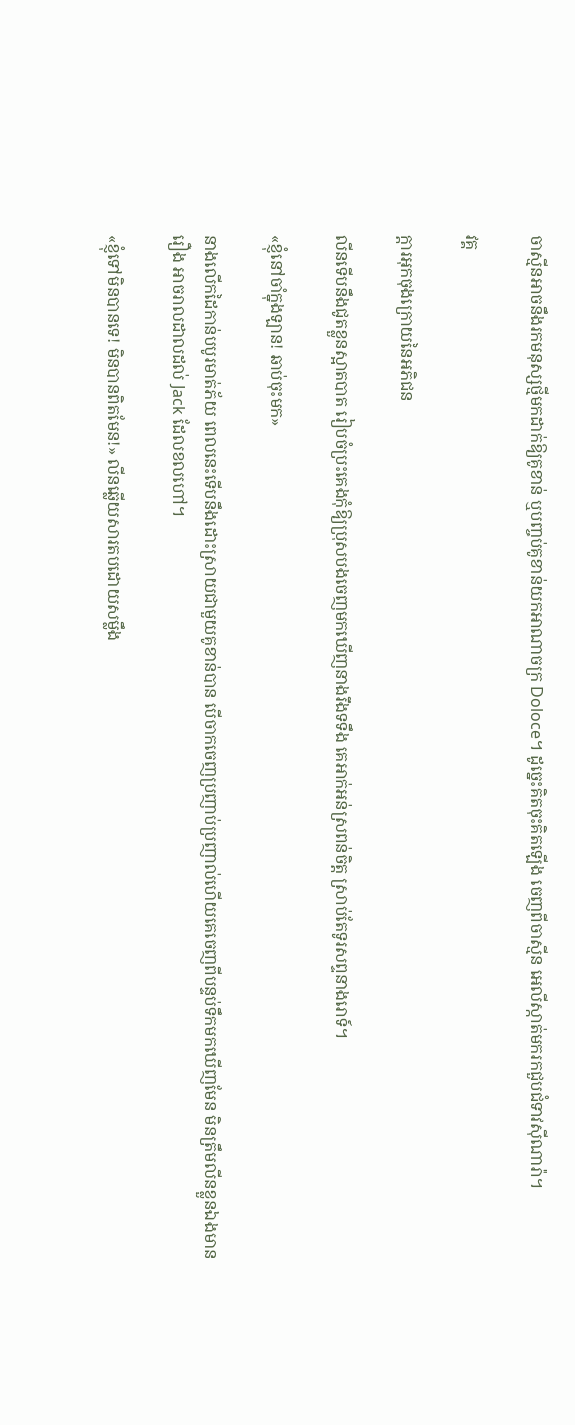ចាស្មីនអាចនឹងរកមនុស្សថ្មីមកដាក់ឱ្យគូខាន់ ឬបញ្ចប់គូខាន់យកអាណាចក្រ Doloce។ ដូច្នេះគិតចុះគិតឡើង ចេញពីចាស្មីន អេលីស្កាត់មករកជួបជំទាវស៊ីណារ៉ា។

វគ្គ

ក្តារអុកចុងក្រោយនៃអភិជន

លីនទើបនឹងជូតខ្លួនស្អាតបាត រៀបចំប្រះគេងកុំឱ្យប្រុសបងចេញមកឃើញនាងរឹងទទឹង គេអាក់អន់ស្រពន់ចិត្ត ស្រាប់តែទូរសព្ទនាងរោទ៍។

«ខ្ញុំនៅចាំក្នុងឡាន! ឆាប់ចុះមក»

នាងលើកដៃកាន់បបូរមាត់ភ័យ ពេលនេះទើបនឹងដោះស្រាយជាមួយគូខាន់បាន បើចាកចេញប្រញាប់ប្រញាល់ហើយគេចេញពីបន្ទប់ទឹកមកឃើញមែន មិនត្រឹមលីនខ្លួនឯងមានរឿង អាចរាលដាលដល់ Jack ដែលខលហៅ។

«ខ្ញុំទៅមិនបានទេ! មិនបានពិតមែន!» លីនឆ្លើយសារតបដោយសម្លឹង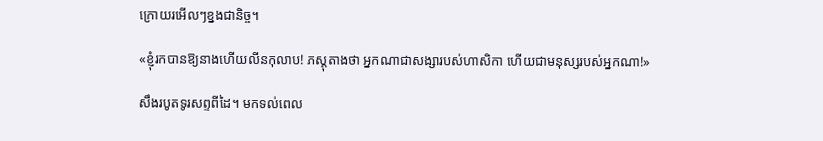ក្រោយរអើលៗខ្នងជានិច្ច។

«ខ្ញុំរកបានឱ្យនាងហើយលីនកុលាប! ភស្តុតាងថា អ្នកណាជាសង្សារបស់ហាសិកា ហើយជាមនុស្សរបស់អ្នកណា!»

សឹងរបូតទូរសព្ទពីដៃ។ មកទល់ពេល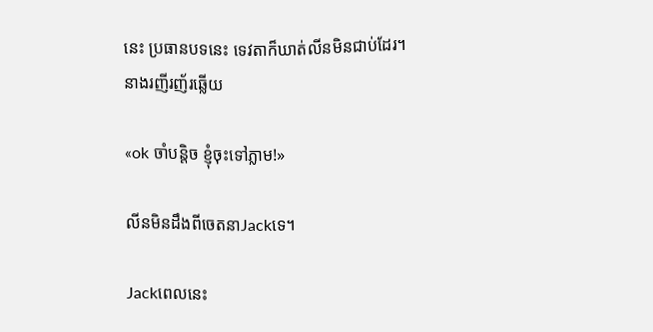នេះ ប្រធានបទនេះ ទេវតាក៏ឃាត់លីនមិនជាប់ដែរ។ នាងរញីរញ័រឆ្លើយ

«ok ចាំបន្តិច ខ្ញុំចុះទៅភ្លាម!»

លីនមិនដឹងពីចេតនាJackទេ។

Jackពេលនេះ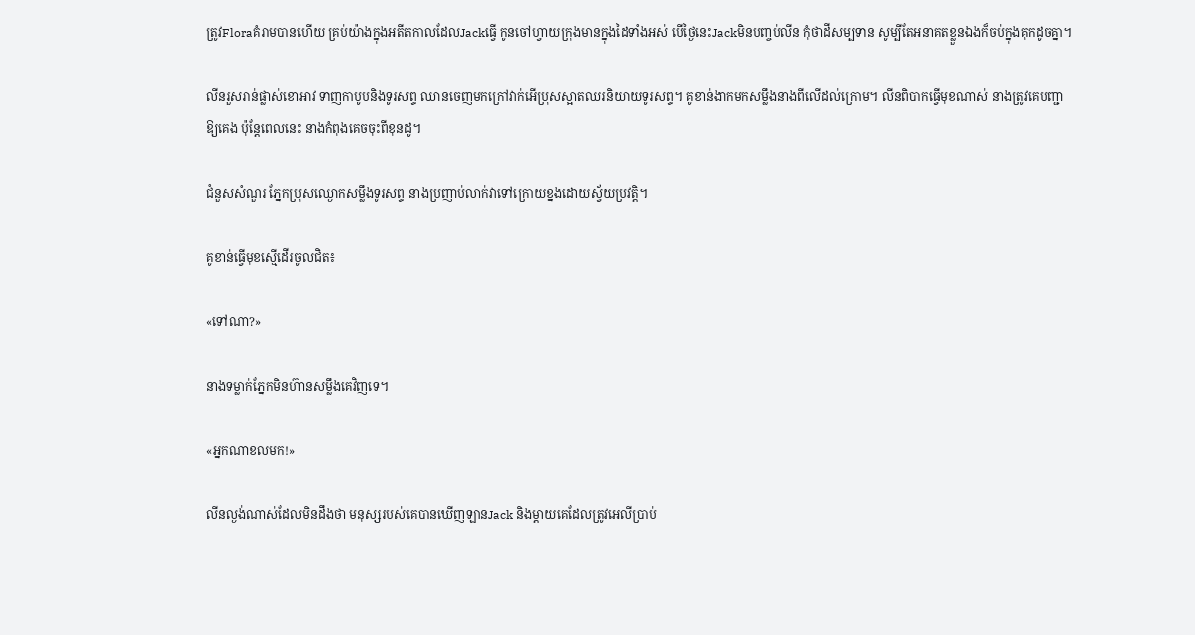ត្រូវFloraគំរាមបានហើយ គ្រប់យ៉ាងក្នុងអតីតកាលដែលJackធ្វើ កូនចៅហ្វាយក្រុងមានក្នុងដៃទាំងអស់ បើថ្ងៃនេះJackមិនបញ្ចប់លីន កុំថាដីសម្បទាន សូម្បីតែអនាគតខ្លួនឯងក៏ចប់ក្នុងគុកដូចគ្នា។

លីនរួសរាន់ផ្លាស់ខោអាវ ទាញកាបូបនិងទូរសព្ទ ឈានចេញមកក្រៅវាក់អើប្រុសស្អាតឈរនិយាយទូរសព្ទ។ គូខាន់ងាកមកសម្លឹងនាងពីលើដល់ក្រោម។ លីនពិបាកធ្វើមុខណាស់ នាងត្រូវគេបញ្ជាឱ្យគេង ប៉ុន្តែពេលនេះ នាងកំពុងគេចចុះពីខុនដូ។

ជំនួសសំណួរ ភ្នែកប្រុសឈ្ងោកសម្លឹងទូរសព្ទ នាងប្រញាប់លាក់វាទៅក្រោយខ្នងដោយស្វ័យប្រវត្តិ។

គូខាន់ធ្វើមុខស្មើដើរចូលជិត៖

«ទៅណា?»

នាងទម្លាក់ភ្នែកមិនហ៊ានសម្លឹងគេវិញទេ។

«អ្នកណាខលមក!»

លីនល្ងង់ណាស់ដែលមិនដឹងថា មនុស្សរបស់គេបានឃើញឡានJack និងម្តាយគេដែលត្រូវអេលីប្រាប់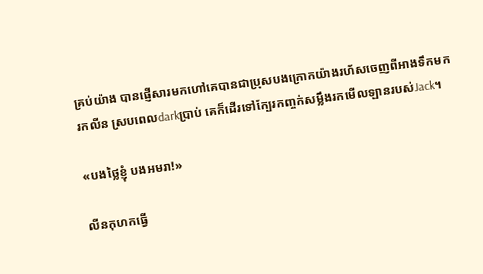គ្រប់យ៉ាង បានផ្ញើសារមកហៅគេបានជាប្រុសបងក្រោកយ៉ាងរហ័សចេញពីអាងទឹកមករកលីន ស្របពេលdarkប្រាប់ គេក៏ដើរទៅក្បែរកញ្ចក់សម្លឹងរកមើលឡានរបស់Jack។

«បងថ្លៃខ្ញុំ បងអមរា!»

លីនកុហកធ្វើ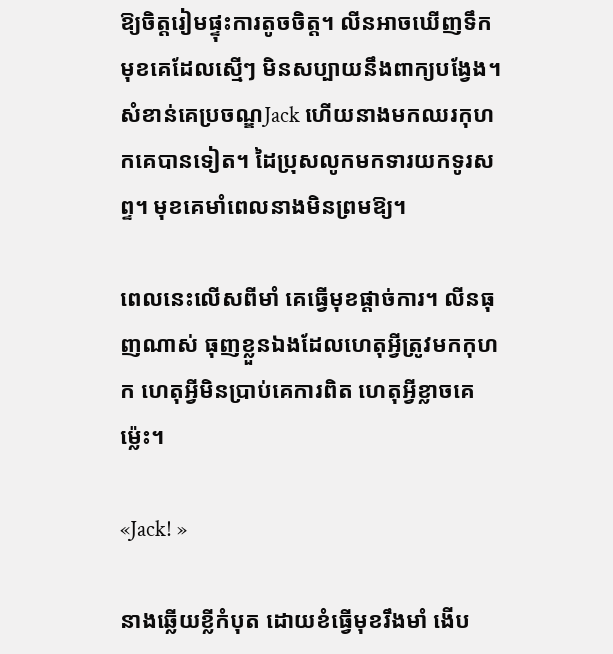ឱ្យចិត្តរៀមផ្ទុះការតូចចិត្ត។ លីនអាចឃើញទឹកមុខគេដែលស្មើៗ មិនសប្បាយនឹងពាក្យបង្វែង។ សំខាន់គេប្រចណ្ឌJack ហើយនាងមកឈរកុហកគេបានទៀត។ ដៃប្រុសលូកមកទារយកទូរសព្ទ។ មុខគេមាំពេលនាងមិនព្រមឱ្យ។

ពេលនេះលើសពីមាំ គេធ្វើមុខផ្តាច់ការ។ លីនធុញណាស់ ធុញខ្លួនឯងដែលហេតុអ្វីត្រូវមកកុហក ហេតុអ្វីមិនប្រាប់គេការពិត ហេតុអ្វីខ្លាចគេម្ល៉េះ។

«Jack! »

នាងឆ្លើយខ្លីកំបុត ដោយខំធ្វើមុខរឹងមាំ ងើប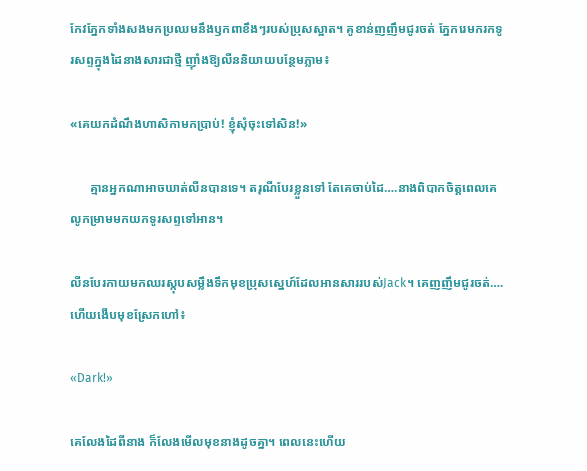កែវភ្នែកទាំងសងមកប្រឈមនឹងឫកពាខឹងៗរបស់ប្រុសស្អាត។ គូខាន់ញញឹមជូរចត់ ភ្នែករេមករកទូរសព្ទក្នុងដៃនាងសារជាថ្មី ញ៉ាំងឱ្យលីននិយាយបន្ថែមភ្លាម៖

«គេយកដំណឹងហាសិកាមកប្រាប់! ខ្ញុំសុំចុះទៅសិន!»

      គ្មានអ្នកណាអាចឃាត់លីនបានទេ។ តរុណីបែរខ្លួនទៅ តែគេចាប់ដៃ….នាងពិបាកចិត្តពេលគេលូកម្រាមមកយកទូរសព្ទទៅអាន។

លីនបែរកាយមកឈរស្កុបសម្លឹងទឹកមុខប្រុសស្នេហ៍ដែលអានសាររបស់Jack។ គេញញឹមជូរចត់….ហើយងើបមុខស្រែកហៅ៖

«Dark!»

គេលែងដៃពីនាង ក៏លែងមើលមុខនាងដូចគ្នា។ ពេលនេះហើយ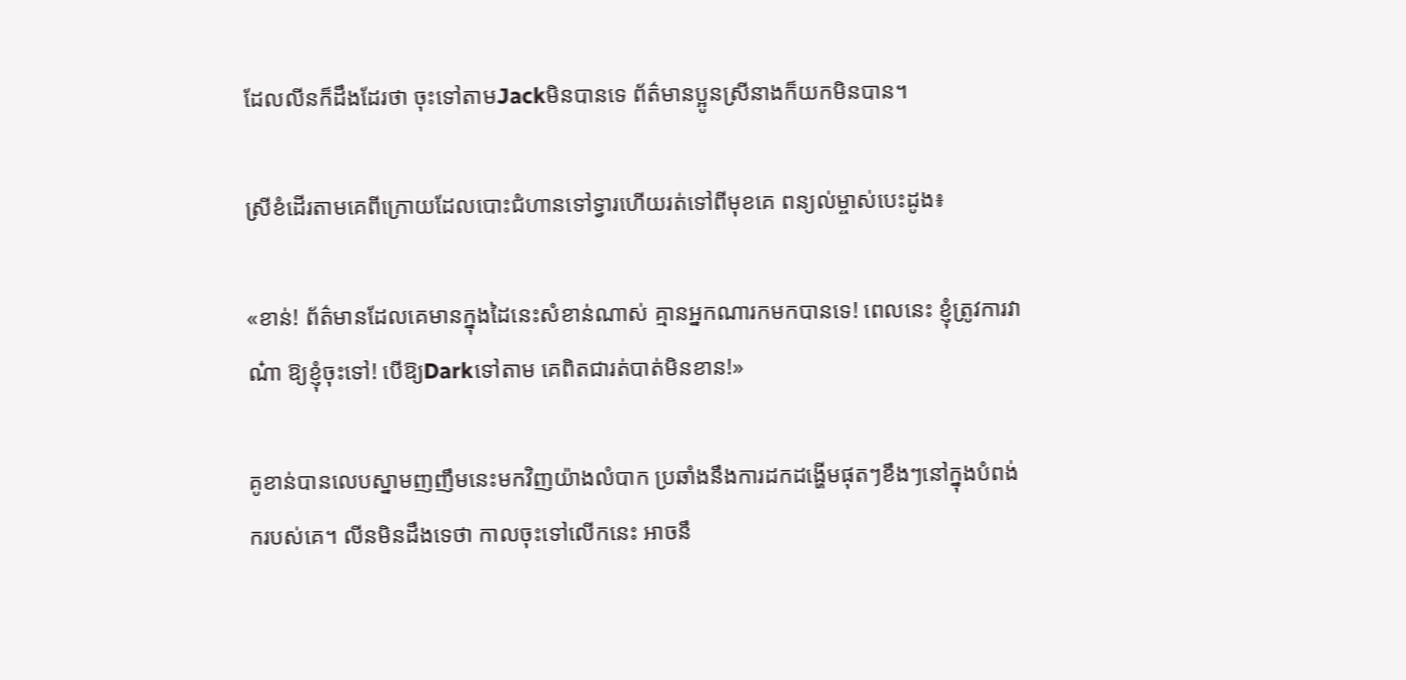ដែលលីនក៏ដឹងដែរថា ចុះទៅតាមJackមិនបានទេ ព័ត៌មានប្អូនស្រីនាងក៏យកមិនបាន។

ស្រីខំដើរតាមគេពីក្រោយដែលបោះជំហានទៅទ្វារហើយរត់ទៅពីមុខគេ ពន្យល់ម្ចាស់បេះដូង៖

«ខាន់! ព័ត៌មានដែលគេមានក្នុងដៃនេះសំខាន់ណាស់ គ្មានអ្នកណារកមកបានទេ! ពេលនេះ ខ្ញុំត្រូវការវាណ៎ា ឱ្យខ្ញុំចុះទៅ! បើឱ្យDarkទៅតាម គេពិតជារត់បាត់មិនខាន!»

គូខាន់បានលេបស្នាមញញឹមនេះមកវិញយ៉ាងលំបាក ប្រឆាំងនឹងការដកដង្ហើមផុតៗខឹងៗនៅក្នុងបំពង់ករបស់គេ។ លីនមិនដឹងទេថា កាលចុះទៅលើកនេះ អាចនឹ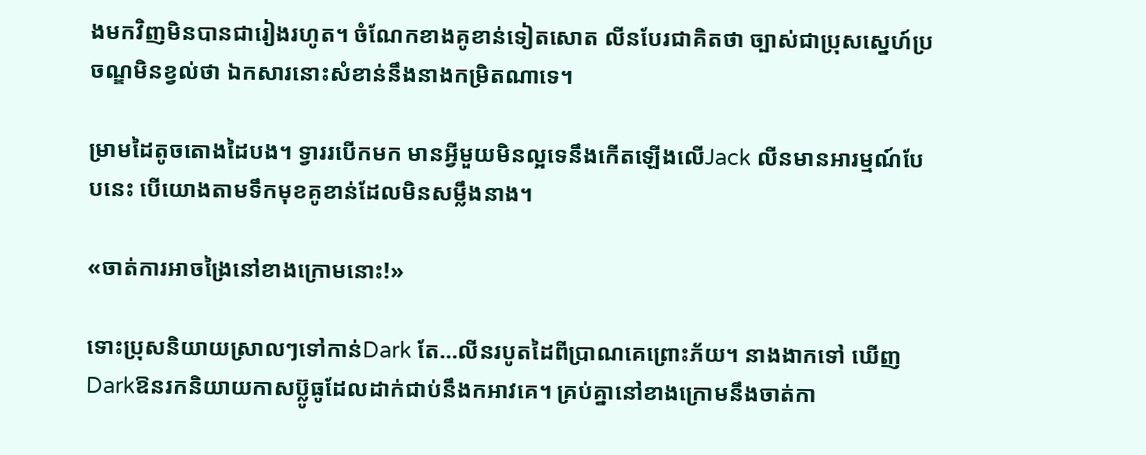ងមកវិញមិនបានជារៀងរហូត។ ចំណែកខាងគូខាន់ទៀតសោត លីនបែរជាគិតថា ច្បាស់ជាប្រុសស្នេហ៍ប្រចណ្ឌមិនខ្វល់ថា ឯកសារនោះសំខាន់នឹងនាងកម្រិតណាទេ។

ម្រាមដៃតូចតោងដៃបង។ ទ្វាររបើកមក មានអ្វីមួយមិនល្អទេនឹងកើតឡើងលើJack លីនមានអារម្មណ៍បែបនេះ បើយោងតាមទឹកមុខគូខាន់ដែលមិនសម្លឹងនាង។

«ចាត់ការអាចង្រៃនៅខាងក្រោមនោះ!»

ទោះប្រុសនិយាយស្រាលៗទៅកាន់Dark តែ…លីនរបូតដៃពីប្រាណគេព្រោះភ័យ។ នាងងាកទៅ ឃើញDarkឱនរកនិយាយកាសប្ល៊ូធូដែលដាក់ជាប់នឹងកអាវគេ។ គ្រប់គ្នានៅខាងក្រោមនឹងចាត់កា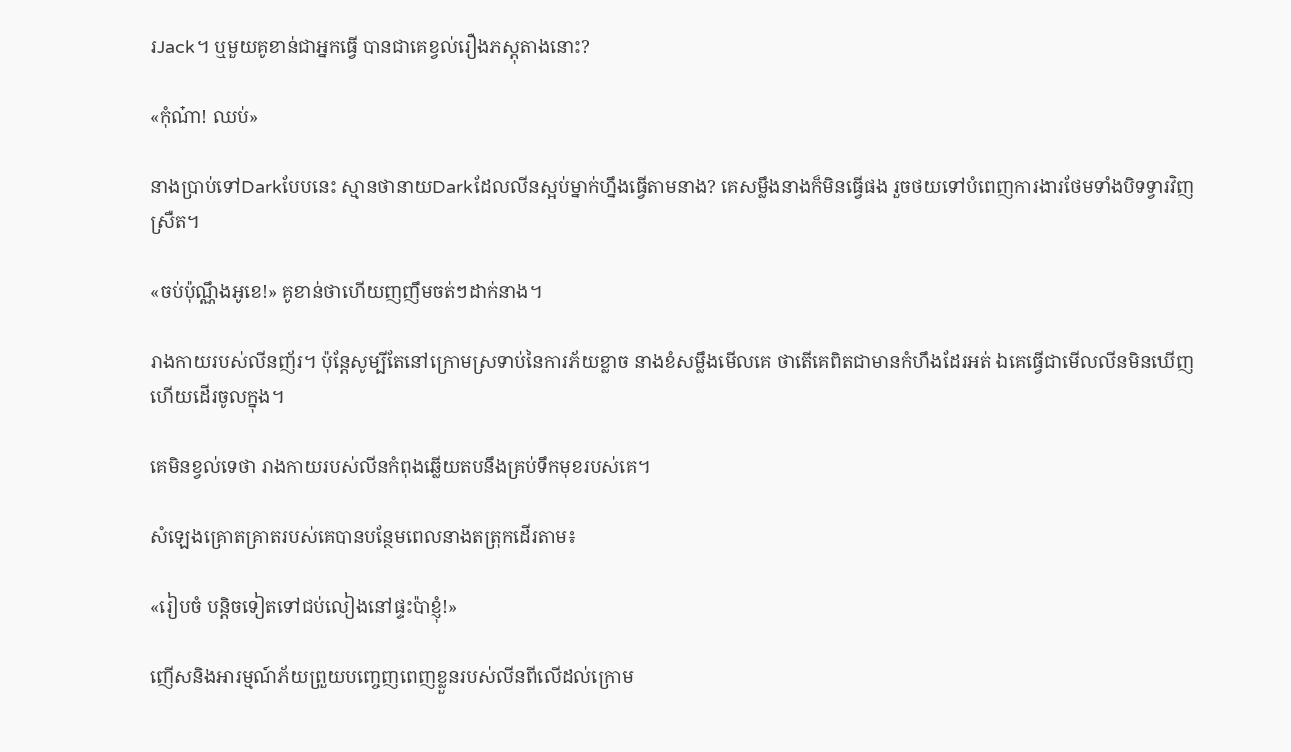រJack។ ឬមួយគូខាន់ជាអ្នកធ្វើ បានជាគេខ្វល់រឿងភស្តុតាងនោះ?

«កុំណ៎ា! ឈប់»

នាងប្រាប់ទៅDarkបែបនេះ ស្មានថានាយDarkដែលលីនស្អប់ម្នាក់ហ្នឹងធ្វើតាមនាង? គេសម្លឹងនាងក៏មិនធ្វើផង រួចថយទៅបំពេញការងារថែមទាំងបិទទ្វារវិញស្រឺត។

«ចប់ប៉ុណ្ណឹងអូខេ!» គូខាន់ថាហើយញញឹមចត់ៗដាក់នាង។

រាងកាយរបស់លីនញ័រ។ ប៉ុន្តែសូម្បីតែនៅក្រោមស្រទាប់នៃការភ័យខ្លាច នាងខំសម្លឹងមើលគេ ថាតើគេពិតជាមានកំហឹងដែរអត់ ឯគេធ្វើជាមើលលីនមិនឃើញ ហើយដើរចូលក្នុង។

គេមិនខ្វល់ទេថា រាងកាយរបស់លីនកំពុងឆ្លើយតបនឹងគ្រប់ទឹកមុខរបស់គេ។

សំឡេងគ្រោតគ្រាតរបស់គេបានបន្ថែមពេលនាងតត្រុកដើរតាម៖

«រៀបចំ បន្តិចទៀតទៅជប់លៀងនៅផ្ទះប៉ាខ្ញុំ!»

ញើសនិងអារម្មណ៍ភ័យព្រួយបញ្ចេញពេញខ្លួនរបស់លីនពីលើដល់ក្រោម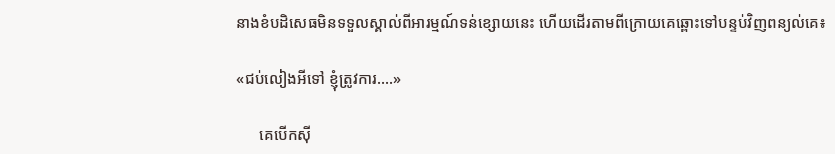នាងខំបដិសេធមិនទទួលស្គាល់ពីអារម្មណ៍ទន់ខ្សោយនេះ ហើយដើរតាមពីក្រោយគេឆ្ពោះទៅបន្ទប់វិញពន្យល់គេ៖

«ជប់លៀងអីទៅ ខ្ញុំត្រូវការ….»

      គេបើកស៊ី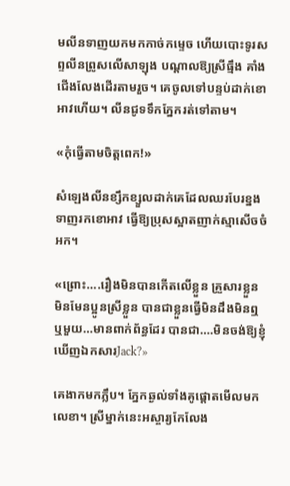មលីនទាញយកមកកាច់កម្ទេច ហើយបោះទូរសព្ទលីនព្រូសលើសាឡុង បណ្តាលឱ្យស្រីធ្មឹង គាំងជើងលែងដើរតាមរួច។ គេចូលទៅបន្ទប់ដាក់ខោអាវហើយ។ លីនជូទទឹកភ្នែករត់ទៅតាម។

«កុំធ្វើតាមចិត្តពេក!»

សំឡេងលីនខ្សឹកខ្សួលដាក់គេដែលឈរបែរខ្នងទាញរកខោអាវ ធ្វើឱ្យប្រុសស្អាតញាក់ស្មាសើចចំអក។

«ព្រោះ….រឿងមិនបានកើតលើខ្លួន គ្រួសារខ្លួន មិនមែនប្អូនស្រីខ្លួន បានជាខ្លួនធ្វើមិនដឹងមិនឮ ឬមួយ…មានពាក់ព័ន្ធដែរ បានជា….មិនចង់ឱ្យខ្ញុំឃើញឯកសារJack?»

គេងាកមកភ្លឹប។ ភ្នែកឆ្ងល់ទាំងគូផ្តោតមើលមកលេខា។ ស្រីម្នាក់នេះអស្ចារ្យកែលែង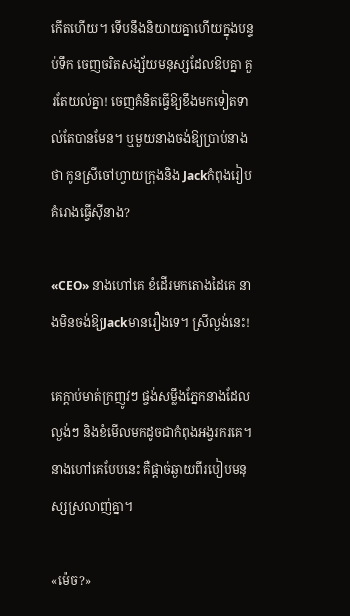កើតហើយ។ ទើបនឹងនិយាយគ្នាហើយក្នុងបន្ទប់ទឹក ចេញចរិតសង្ស័យមនុស្សដែលឱបគ្នា គួរតែយល់គ្នា! ចេញគំនិតធ្វើឱ្យខឹងមកទៀតទាល់តែបានមែន។ ឬមួយនាងចង់ឱ្យប្រាប់នាងថា កូនស្រីចៅហ្វាយក្រុងនិង Jackកំពុងរៀបគំរោងធ្វើស៊ីនាង?

«CEO» នាងហៅគេ ខំដើរមកតោងដៃគេ នាងមិនចង់ឱ្យJackមានរឿងទេ។ ស្រីល្ងង់នេះ!

គេក្តាប់មាត់ក្រញូវៗ ផ្ចង់សម្លឹងភ្នែកនាងដែលល្ងង់ៗ និងខំមើលមកដូចជាកំពុងអង្វរករគេ។
នាងហៅគេបែបនេះ គឺផ្តាច់ឆ្ងាយពីរបៀបមនុស្សស្រលាញ់គ្នា។

«ម៉េច?»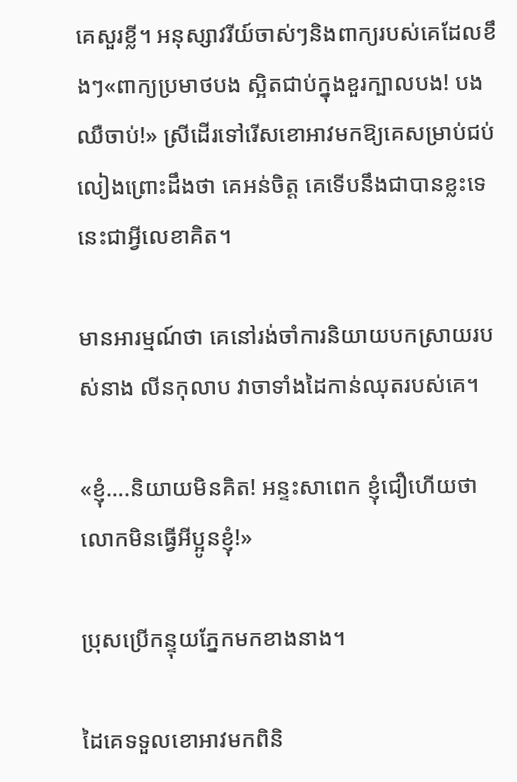គេសួរខ្លី។ អនុស្សាវរីយ៍ចាស់ៗនិងពាក្យរបស់គេដែលខឹងៗ«ពាក្យប្រមាថបង ស្អិតជាប់ក្នុងខួរក្បាលបង! បងឈឺចាប់!» ស្រីដើរទៅរើសខោអាវមកឱ្យគេសម្រាប់ជប់លៀងព្រោះដឹងថា គេអន់ចិត្ត គេទើបនឹងជាបានខ្លះទេ នេះជាអ្វីលេខាគិត។

មានអារម្មណ៍ថា គេនៅរង់ចាំការនិយាយបកស្រាយរបស់នាង លីនកុលាប វាចាទាំងដៃកាន់ឈុតរបស់គេ។

«ខ្ញុំ….និយាយមិនគិត! អន្ទះសាពេក ខ្ញុំជឿហើយថាលោកមិនធ្វើអីប្អូនខ្ញុំ!»

ប្រុសប្រើកន្ទុយភ្នែកមកខាងនាង។

ដៃគេទទួលខោអាវមកពិនិ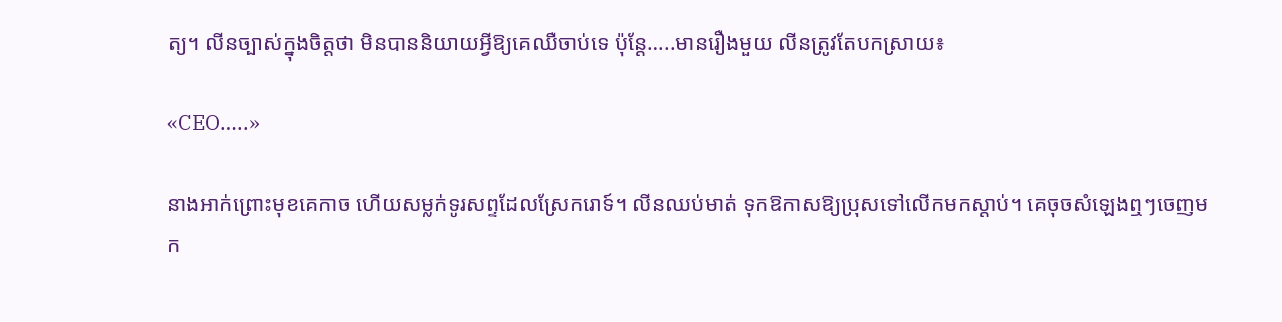ត្យ។ លីនច្បាស់ក្នុងចិត្តថា មិនបាននិយាយអ្វីឱ្យគេឈឺចាប់ទេ ប៉ុន្តែ…..មានរឿងមួយ លីនត្រូវតែបកស្រាយ៖

«CEO…..»

នាងអាក់ព្រោះមុខគេកាច ហើយសម្លក់ទូរសព្ទដែលស្រែករោទ៍។ លីនឈប់មាត់ ទុកឱកាសឱ្យប្រុសទៅលើកមកស្តាប់។ គេចុចសំឡេងឮៗចេញមក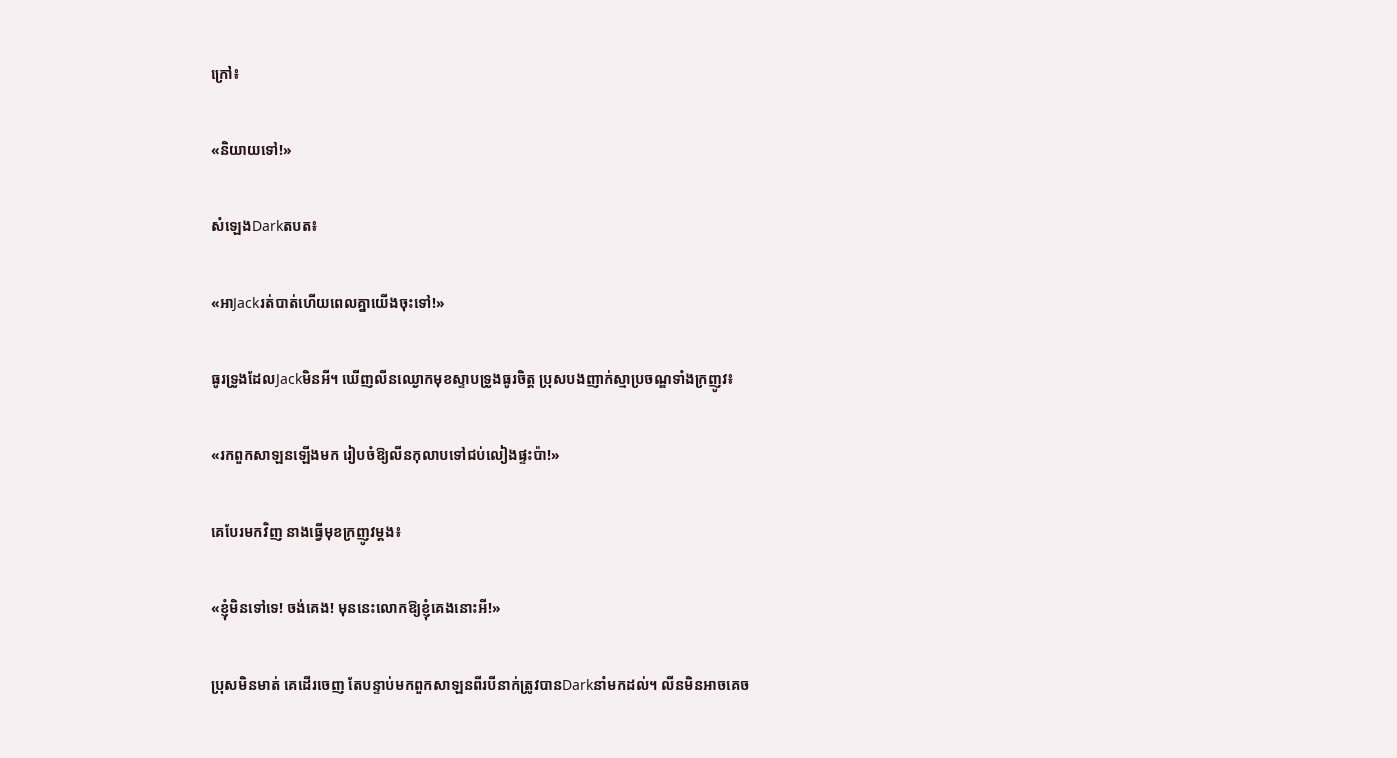ក្រៅ៖

«និយាយទៅ!»

សំឡេងDarkតបត៖

«អាJackរត់បាត់ហើយពេលគ្នាយើងចុះទៅ!»

ធូរទ្រូងដែលJackមិនអី។ ឃើញលីនឈ្ងោកមុខស្ទាបទ្រូងធូរចិត្ត ប្រុសបងញាក់ស្មាប្រចណ្ឌទាំងក្រញូវ៖

«រកពួកសាឡនឡើងមក រៀបចំឱ្យលីនកុលាបទៅជប់លៀងផ្ទះប៉ា!»

គេបែរមកវិញ នាងធ្វើមុខក្រញូវម្តង៖

«ខ្ញុំមិនទៅទេ! ចង់គេង! មុននេះលោកឱ្យខ្ញុំគេងនោះអី!»

ប្រុសមិនមាត់ គេដើរចេញ តែបន្ទាប់មកពួកសាឡនពីរបីនាក់ត្រូវបានDarkនាំមកដល់។ លីនមិនអាចគេច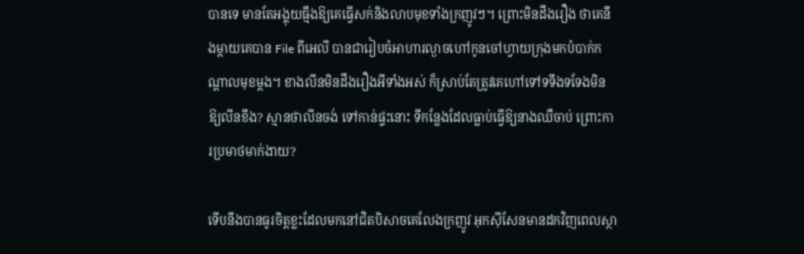បានទេ មានតែអង្គុយធ្មឹងឱ្យគេធ្វើសក់និងលាបមុខទាំងក្រញូវៗ។ ព្រោះមិនដឹងរឿង ថាគេនឹងម្តាយគេបាន File ពីអេលី បានជារៀបចំអាហារល្ងាចហៅកូនចៅហ្វាយក្រុងមកបំបាក់កណ្តាលមុខម្តង។ ខាងលីនមិនដឹងរឿងអីទាំងអស់ ក៏ស្រាប់តែត្រូវគេហៅទៅទទឹងទទែងមិនឱ្យលីនខឹង? ស្មានថាលីនចង់ ទៅកាន់ផ្ទះនោះ ទីកន្លែងដែលធ្លាប់ធ្វើឱ្យនាងឈឺចាប់ ព្រោះការប្រមាថមាក់ងាយ?

ទើបនឹងបានធូរចិត្តខ្លះដែលមកនៅជិតបិសាចគេលែងក្រញូវ អុកស៊ីសែនមានដកវិញពេលស្ថា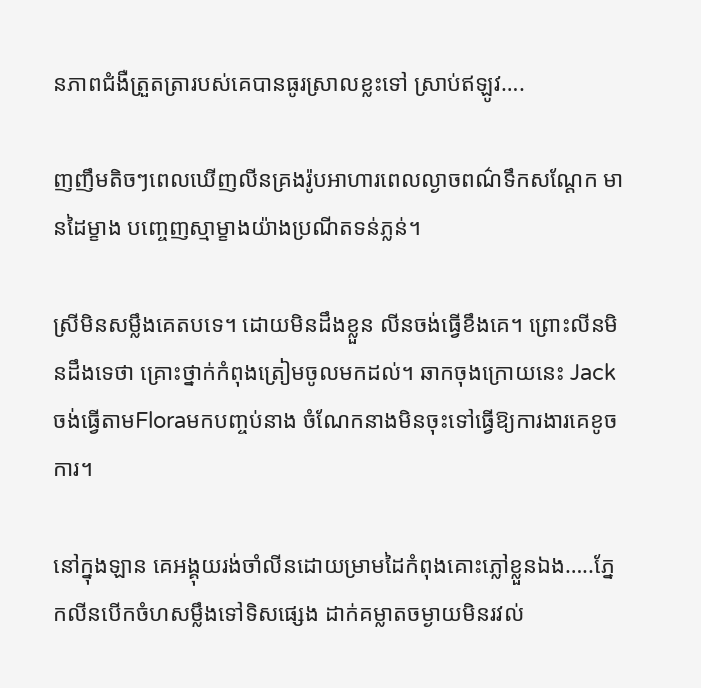នភាពជំងឺត្រួតត្រារបស់គេបានធូរស្រាលខ្លះទៅ ស្រាប់ឥឡូវ….

ញញឹមតិចៗពេលឃើញលីនគ្រងរ៉ូបអាហារពេលល្ងាចពណ៌ទឹកសណ្តែក មានដៃម្ខាង បញ្ចេញស្មាម្ខាងយ៉ាងប្រណីតទន់ភ្លន់។

ស្រីមិនសម្លឹងគេតបទេ។ ដោយមិនដឹងខ្លួន លីនចង់ធ្វើខឹងគេ។ ព្រោះលីនមិនដឹងទេថា គ្រោះថ្នាក់កំពុងត្រៀមចូលមកដល់។ ឆាកចុងក្រោយនេះ Jackចង់ធ្វើតាមFloraមកបញ្ចប់នាង ចំណែកនាងមិនចុះទៅធ្វើឱ្យការងារគេខូចការ។

នៅក្នុងឡាន គេអង្គុយរង់ចាំលីនដោយម្រាមដៃកំពុងគោះភ្លៅខ្លួនឯង…..ភ្នែកលីនបើកចំហសម្លឹងទៅទិសផ្សេង ដាក់គម្លាតចម្ងាយមិនរវល់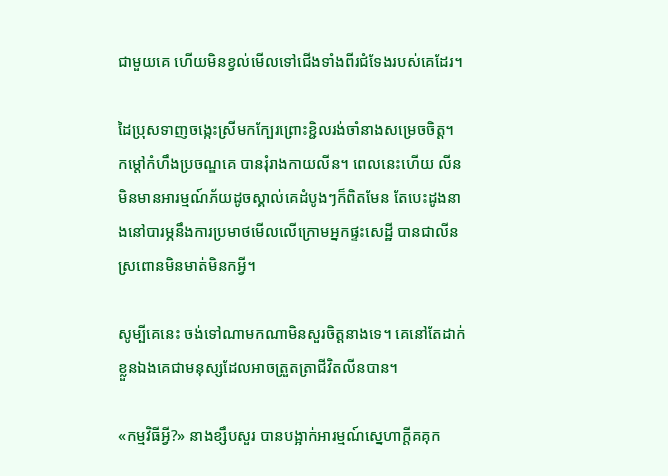ជាមួយគេ ហើយមិនខ្វល់មើលទៅជើងទាំងពីរជំទែងរបស់គេដែរ។

ដៃប្រុសទាញចង្កេះស្រីមកក្បែរព្រោះខ្ជិលរង់ចាំនាងសម្រេចចិត្ត។ កម្ដៅកំហឹងប្រចណ្ឌគេ បានរុំរាងកាយលីន។ ពេលនេះហើយ លីនមិនមានអារម្មណ៍ភ័យដូចស្គាល់គេដំបូងៗក៏ពិតមែន តែបេះដូងនាងនៅបារម្ភនឹងការប្រមាថមើលលើក្រោមអ្នកផ្ទះសេដ្ឋី បានជាលីនស្រពោនមិនមាត់មិនកអ្វី។

សូម្បីគេនេះ ចង់ទៅណាមកណាមិនសួរចិត្តនាងទេ។ គេនៅតែដាក់ខ្លួនឯងគេជាមនុស្សដែលអាចត្រួតត្រាជីវិតលីនបាន។

«កម្មវិធីអ្វី?» នាងខ្សឹបសួរ បានបង្អាក់អារម្មណ៍ស្នេហាក្តីគគុក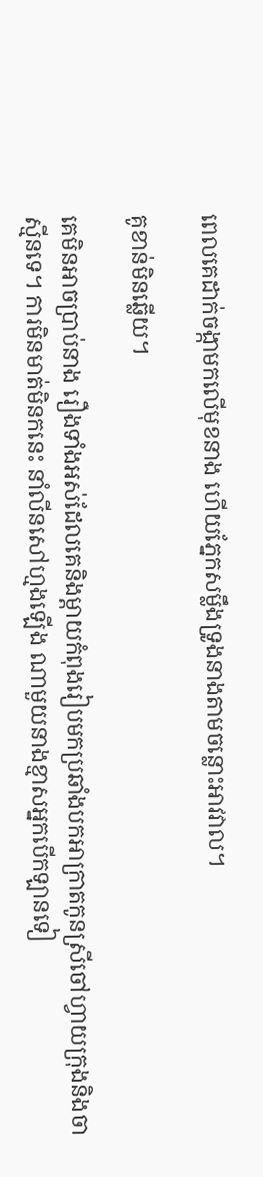ពេលគេដាក់ចង្កាមកលើមុខនាង ហើយភ្នែកសម្លឹងទ្រូងនាងតាមចន្លោះអាវវាល។

គូខាន់មិនឆ្លើយ។

គេមិនអាចប្រាប់នាង រឿងទាំងអស់ដែលគេនិងម្តាយកំពុងរៀបមកប្រឆាំងបកអាក្រាតកូនស្រីចៅហ្វាយក្រុងនិងចាស្មីនទេ។ ការមិនមាត់មិនកនេះ នាំលីនសៅហ្មងឡើង ណាមួយនាងខ្មាសអ្នកបើកឡានទៀ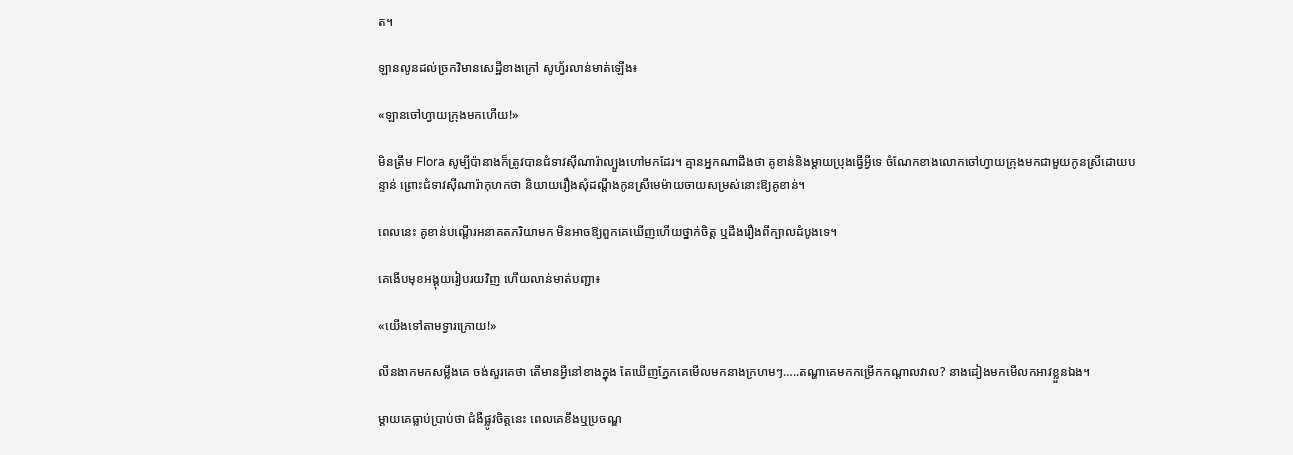ត។

ឡានលូនដល់ច្រកវិមានសេដ្ឋីខាងក្រៅ សូហ្វ័រលាន់មាត់ឡើង៖

«ឡានចៅហ្វាយក្រុងមកហើយ!»

មិនត្រឹម Flora សូម្បីប៉ានាងក៏ត្រូវបានជំទាវស៊ីណារ៉ាល្បួងហៅមកដែរ។ គ្មានអ្នកណាដឹងថា គូខាន់និងម្តាយប្រុងធ្វើអ្វីទេ ចំណែកខាងលោកចៅហ្វាយក្រុងមកជាមួយកូនស្រីដោយបន្ទាន់ ព្រោះជំទាវស៊ីណារ៉ាកុហកថា និយាយរឿងសុំដណ្តឹងកូនស្រីមេម៉ាយចាយសម្រស់នោះឱ្យគូខាន់។

ពេលនេះ គូខាន់បណ្តើរអនាគតភរិយាមក មិនអាចឱ្យពួកគេឃើញហើយថ្នាក់ចិត្ត ឬដឹងរឿងពីក្បាលដំបូងទេ។

គេងើបមុខអង្គុយរៀបរយវិញ ហើយលាន់មាត់បញ្ជា៖

«យើងទៅតាមទ្វារក្រោយ!»

លីនងាកមកសម្លឹងគេ ចង់សួរគេថា តើមានអ្វីនៅខាងក្នុង តែឃើញភ្នែកគេមើលមកនាងក្រហមៗ…..តណ្ហាគេមកកម្រើកកណ្តាលវាល? នាងដៀងមកមើលកអាវខ្លួនឯង។

ម្តាយគេធ្លាប់ប្រាប់ថា ជំងឺផ្លូវចិត្តនេះ ពេលគេខឹងឬប្រចណ្ឌ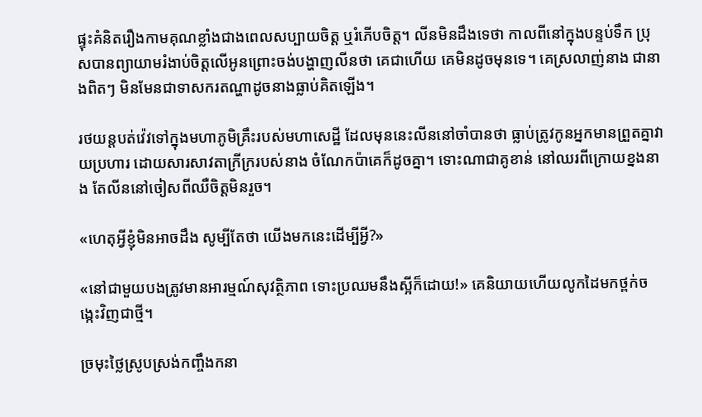ផ្ទុះគំនិតរឿងកាមគុណខ្លាំងជាងពេលសប្បាយចិត្ត ឬរំភើបចិត្ត។ លីនមិនដឹងទេថា កាលពីនៅក្នុងបន្ទប់ទឹក ប្រុសបានព្យាយាមរំងាប់ចិត្តលើអូនព្រោះចង់បង្ហាញលីនថា គេជាហើយ គេមិនដូចមុនទេ។ គេស្រលាញ់នាង ជានាងពិតៗ មិនមែនជាទាសករតណ្ហាដូចនាងធ្លាប់គិតឡើង។

រថយន្តបត់វ៉េវទៅក្នុងមហាភូមិគ្រឹះរបស់មហាសេដ្ឋី ដែលមុននេះលីននៅចាំបានថា ធ្លាប់ត្រូវកូនអ្នកមានព្រួតគ្នាវាយប្រហារ ដោយសារសាវតាក្រីក្ររបស់នាង ចំណែកប៉ាគេក៏ដូចគ្នា។ ទោះណាជាគូខាន់ នៅឈរពីក្រោយខ្នងនាង តែលីននៅចៀសពីឈឺចិត្តមិនរួច។

«ហេតុអ្វីខ្ញុំមិនអាចដឹង សូម្បីតែថា យើងមកនេះដើម្បីអ្វី?»

«នៅជាមួយបងត្រូវមានអារម្មណ៍សុវត្ថិភាព ទោះប្រឈមនឹងស្អីក៏ដោយ!» គេនិយាយហើយលូកដៃមកថ្ពក់ចង្កេះវិញជាថ្មី។

ច្រមុះថ្លៃស្រូបស្រង់កញ្ចឹងកនា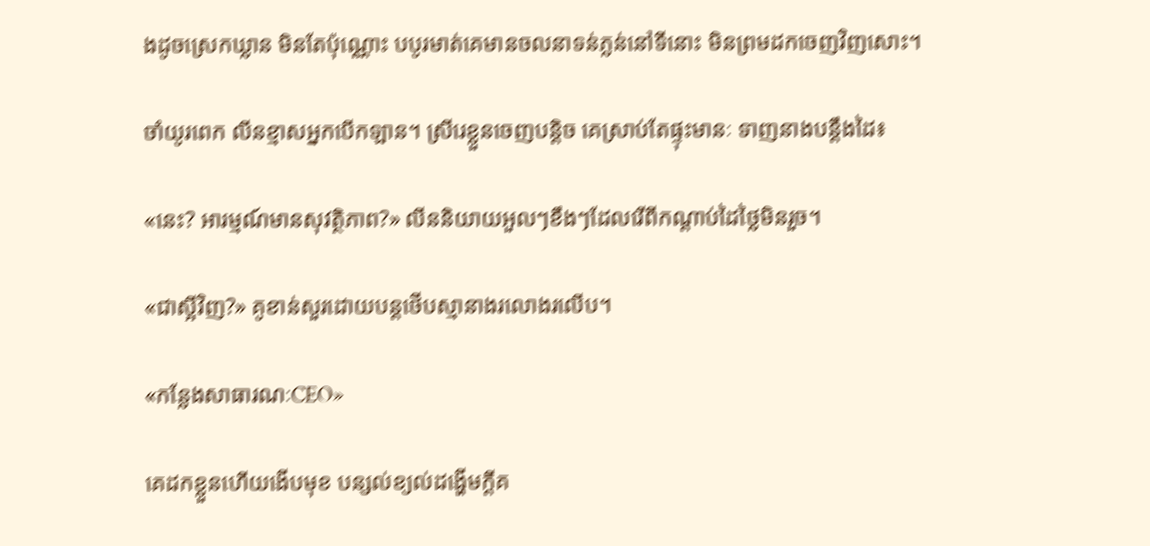ងដូចស្រេកឃ្លាន មិនតែប៉ុណ្ណោះ បបូរមាត់គេមានចលនាទន់ភ្លន់នៅទីនោះ មិនព្រមដកចេញវិញសោះ។

ចាំយូរពេក លីនខ្មាសអ្នកបើកឡាន។ ស្រីរេខ្លួនចេញបន្តិច គេស្រាប់តែផ្ទុះមានៈ ទាញនាងបន្តឹងដៃ៖

«នេះ? អារម្មណ៍មានសុវត្ថិភាព?» លីននិយាយអួលៗខឹងៗដែលរើពីកណ្តាប់ដៃថ្លៃមិនរួច។

«ជាស្អីវិញ?» គូខាន់សួរដោយបន្តថើបស្មានាងរលោងរលើប។

«កន្លែងសាធារណៈCEO»

គេដកខ្លួនហើយងើបមុខ បន្សល់ខ្យល់ដង្ហើមក្តីគ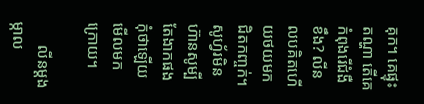គុក។ គេផ្ទុះតណ្ហា តើគេកំពុងរើជំងឺខឹង? លីនលបគិតហើយថយមកជិតកញ្ចក់។ សូហ្វ័រមិនហ៊ានសូម្បីតែងាកផង កុំថាឡើយមើលមកក្រោយ។

      លីនម្តងម្កាល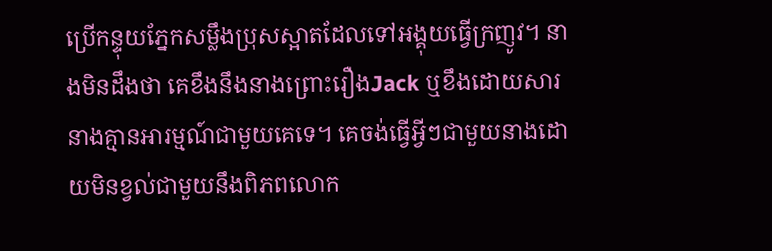ប្រើកន្ទុយភ្នែកសម្លឹងប្រុសស្អាតដែលទៅអង្គុយធ្វើក្រញូវ។ នាងមិនដឹងថា គេខឹងនឹងនាងព្រោះរឿងJack ឬខឹងដោយសារនាងគ្មានអារម្មណ៍ជាមួយគេទេ។ គេចង់ធ្វើអ្វីៗជាមួយនាងដោយមិនខ្វល់ជាមួយនឹងពិភពលោក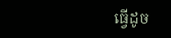ធ្វើដូច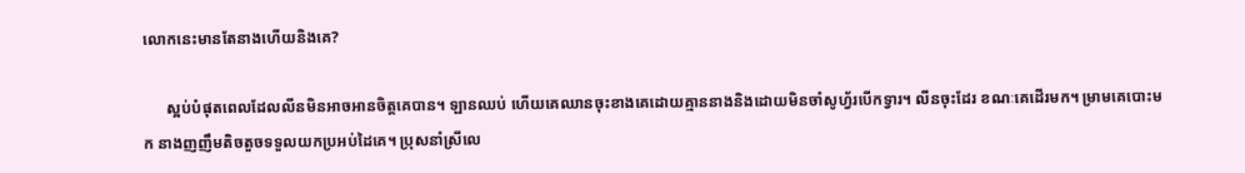លោកនេះមានតែនាងហើយនិងគេ?

      ស្អប់បំផុតពេលដែលលីនមិនអាចអានចិត្តគេបាន។ ឡានឈប់ ហើយគេឈានចុះខាងគេដោយគ្មាននាងនិងដោយមិនចាំសូហ្វ័របើកទ្វារ។ លីនចុះដែរ ខណៈគេដើរមក។ ម្រាមគេបោះមក នាងញញឹមតិចតួចទទួលយកប្រអប់ដៃគេ។ ប្រុសនាំស្រីលេ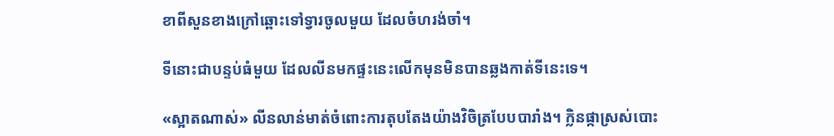ខាពីសួនខាងក្រៅឆ្ពោះទៅទ្វារចូលមួយ ដែលចំហរង់ចាំ។

ទីនោះជាបន្ទប់ធំមួយ ដែលលីនមកផ្ទះនេះលើកមុនមិនបានឆ្លងកាត់ទីនេះទេ។

«ស្អាតណាស់» លីនលាន់មាត់ចំពោះការតុបតែងយ៉ាងវិចិត្របែបបារាំង។ ក្លិនផ្កាស្រស់បោះ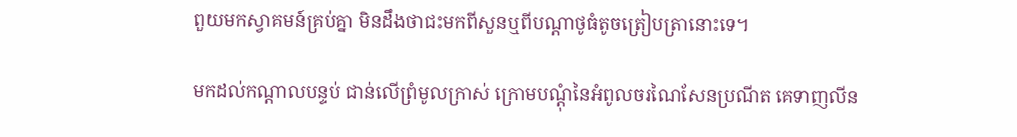ពួយមកស្វាគមន៍គ្រប់គ្នា មិនដឹងថាជះមកពីសួនឬពីបណ្តាថូធំតូចត្រៀបត្រានោះទេ។

មកដល់កណ្តាលបន្ទប់ ជាន់លើព្រំមូលក្រាស់ ក្រោមបណ្តុំនៃអំពូលចរណៃសែនប្រណីត គេទាញលីន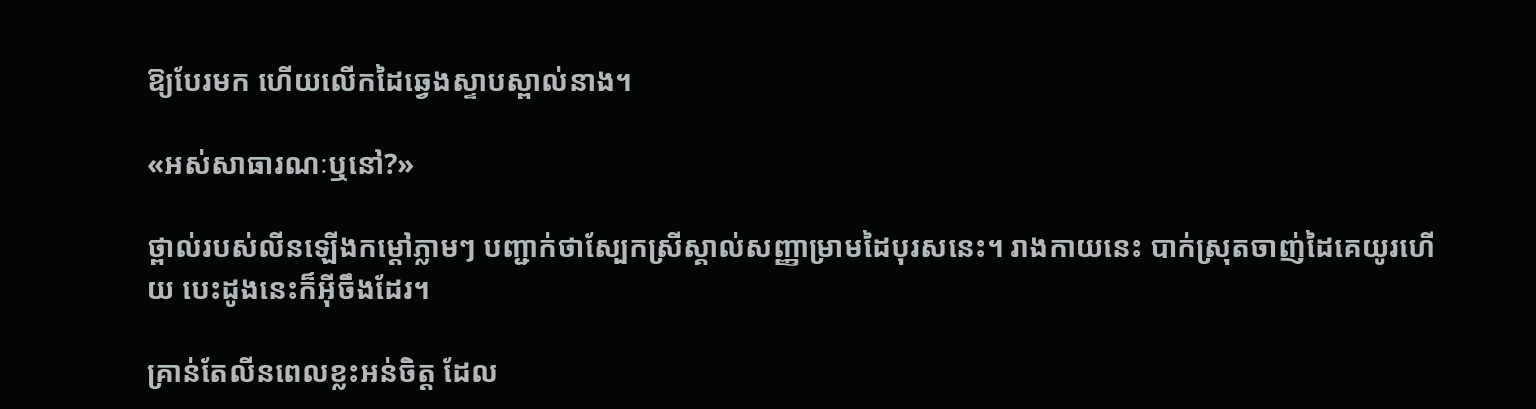ឱ្យបែរមក ហើយលើកដៃឆ្វេងស្ទាបស្ពាល់នាង។

«អស់សាធារណៈឬនៅ?»

ថ្ពាល់របស់លីនឡើងកម្ដៅភ្លាមៗ បញ្ជាក់ថាស្បែកស្រីស្គាល់សញ្ញាម្រាមដៃបុរសនេះ។ រាងកាយនេះ បាក់ស្រុតចាញ់ដៃគេយូរហើយ បេះដូងនេះក៏អ៊ីចឹងដែរ។

គ្រាន់តែលីនពេលខ្លះអន់ចិត្ត ដែល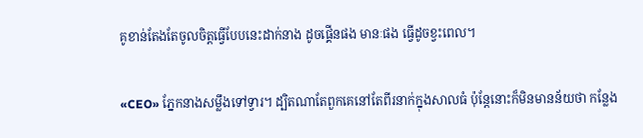គូខាន់តែងតែចូលចិត្តធ្វើបែបនេះដាក់នាង ដូចផ្គើនផង មានៈផង ធ្វើដូចខ្វះពេល។

«CEO» ភ្នែកនាងសម្លឹងទៅទ្វារ។ ដ្បិតណាតែពួកគេនៅតែពីរនាក់ក្នុងសាលធំ ប៉ុន្តែនោះក៏មិនមានន័យថា កន្លែង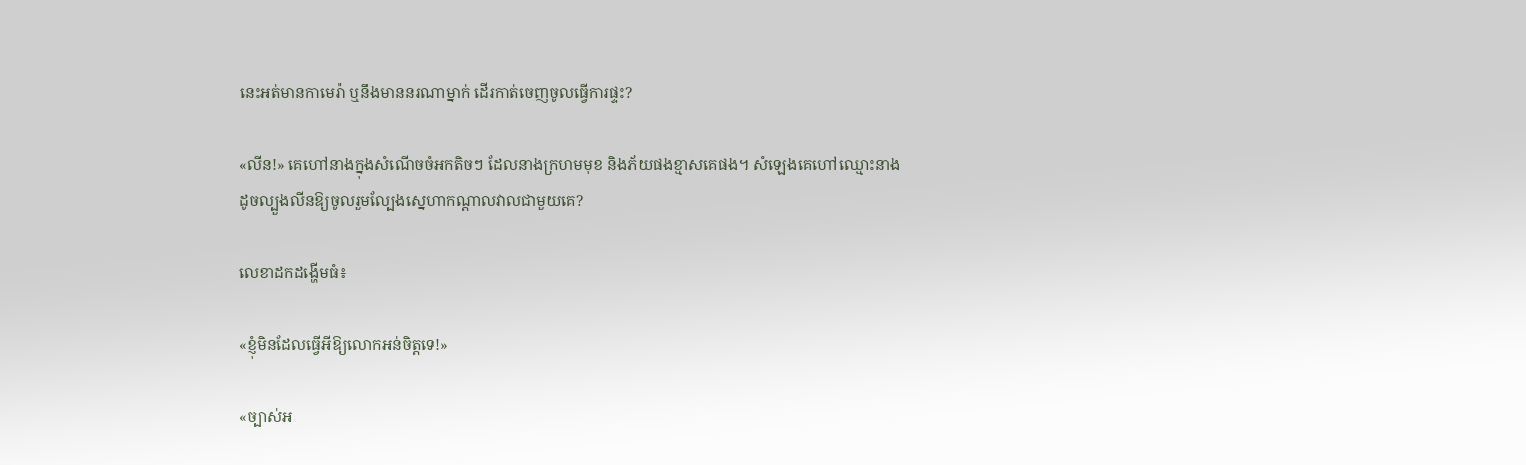នេះអត់មានកាមេរ៉ា ឬនឹងមាននរណាម្នាក់ ដើរកាត់ចេញចូលធ្វើការផ្ទះ?

«លីន!» គេហៅនាងក្នុងសំណើចចំអកតិចៗ ដែលនាងក្រហមមុខ និងភ័យផងខ្មាសគេផង។ សំឡេងគេហៅឈ្មោះនាងដូចល្បួងលីនឱ្យចូលរួមល្បែងស្នេហាកណ្តាលវាលជាមួយគេ?

លេខាដកដង្ហើមធំ៖

«ខ្ញុំមិនដែលធ្វើអីឱ្យលោកអន់ចិត្តទេ!»

«ច្បាស់អ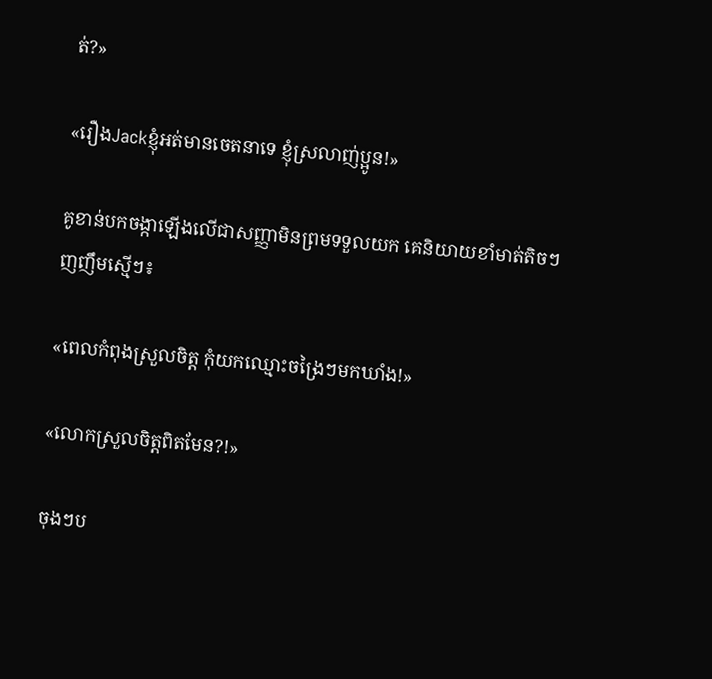ត់?»

«រឿងJackខ្ញុំអត់មានចេតនាទេ ខ្ញុំស្រលាញ់ប្អូន!»

គូខាន់បកចង្កាឡើងលើជាសញ្ញាមិនព្រមទទួលយក គេនិយាយខាំមាត់តិចៗញញឹមស្មើៗ៖

«ពេលកំពុងស្រួលចិត្ត កុំយកឈ្មោះចង្រៃៗមកឃាំង!»

«លោកស្រួលចិត្តពិតមែន?!»

ចុងៗប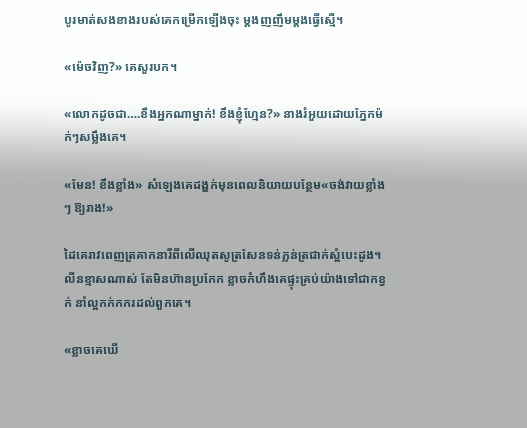បូរមាត់សងខាងរបស់គេកម្រើកឡើងចុះ ម្តងញញឹមម្តងធ្វើស្មើ។

«ម៉េចវិញ?» គេសួរបក។

«លោកដូចជា….ខឹងអ្នកណាម្នាក់! ខឹងខ្ញុំហ្មែន?» នាងរំអួយដោយភ្នែកម៉ក់ៗសម្លឹងគេ។

«មែន! ខឹងខ្លាំង» សំឡេងគេដង្ហក់មុនពេលនិយាយបន្ថែម«ចង់វាយខ្លាំងៗ ឱ្យរាង!»

ដៃគេរាវពេញត្រគាកនារីពីលើឈុតសូត្រសែនទន់ភ្លន់ត្រជាក់ស្អំបេះដូង។ លីនខ្មាសណាស់ តែមិនហ៊ានប្រកែក ខ្លាចកំហឹងគេផ្ទុះគ្រប់យ៉ាងទៅជាកខ្វក់ នាំល្អកក់កករដល់ពួកគេ។

«ខ្លាចគេឃើ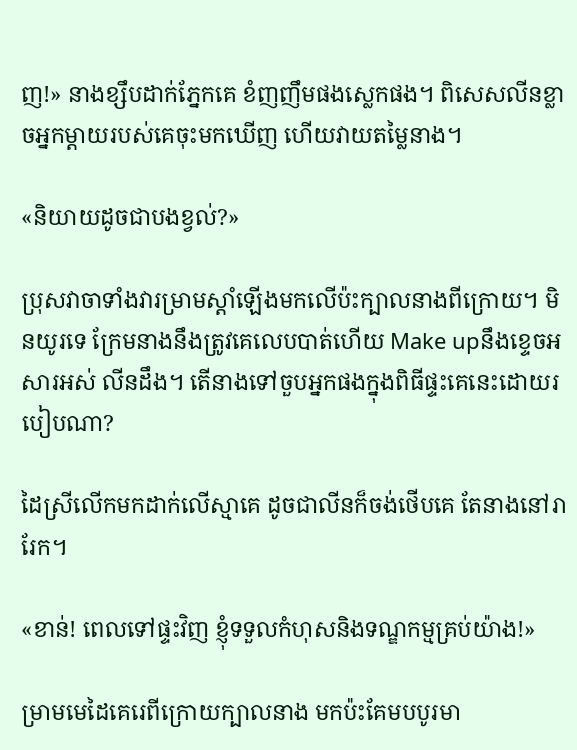ញ!» នាងខ្សឹបដាក់ភ្នែកគេ ខំញញឹមផងស្លេកផង។ ពិសេសលីនខ្លាចអ្នកម្តាយរបស់គេចុះមកឃើញ ហើយវាយតម្លៃនាង។

«និយាយដូចជាបងខ្វល់?»

ប្រុសវាចាទាំងវារម្រាមស្តាំឡើងមកលើប៉ះក្បាលនាងពីក្រោយ។ មិនយូរទេ ក្រែមនាងនឹងត្រូវគេលេបបាត់ហើយ Make upនឹងខ្ទេចអសារអស់ លីនដឹង។ តើនាងទៅចួបអ្នកផងក្នុងពិធីផ្ទះគេនេះដោយរបៀបណា?

ដៃស្រីលើកមកដាក់លើស្មាគេ ដូចជាលីនក៏ចង់ថើបគេ តែនាងនៅរារែក។

«ខាន់! ពេលទៅផ្ទះវិញ ខ្ញុំទទួលកំហុសនិងទណ្ឌកម្មគ្រប់យ៉ាង!»

ម្រាមមេដៃគេរេពីក្រោយក្បាលនាង មកប៉ះគែមបបូរមា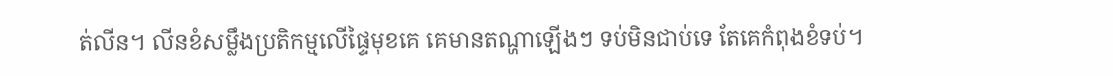ត់លីន។ លីនខំសម្លឹងប្រតិកម្មលើផ្ទៃមុខគេ គេមានតណ្ហាឡើងៗ ទប់មិនជាប់ទេ តែគេកំពុងខំទប់។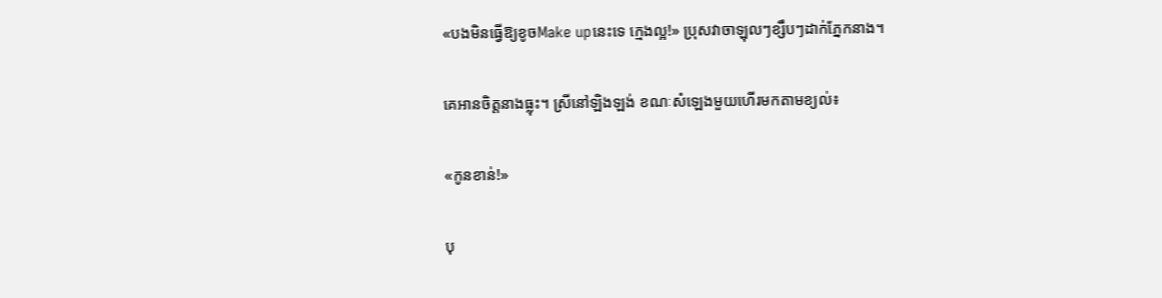«បងមិនធ្វើឱ្យខូចMake upនេះទេ ក្មេងល្អ!» ប្រុសវាចាឡុលៗខ្សឹបៗដាក់ភ្នែកនាង។

គេអានចិត្តនាងធ្លុះ។ ស្រីនៅឡិងឡង់ ខណៈសំឡេងមួយហើរមកតាមខ្យល់៖

«កូនខាន់!»

បុ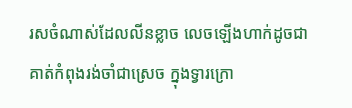រសចំណាស់ដែលលីនខ្លាច លេចឡើងហាក់ដូចជាគាត់កំពុងរង់ចាំជាស្រេច ក្នុងទ្វារក្រោ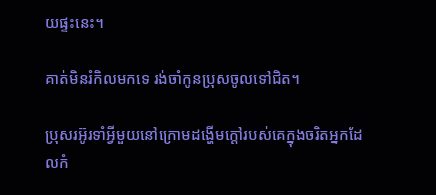យផ្ទះនេះ។

គាត់មិនរំកិលមកទេ រង់ចាំកូនប្រុសចូលទៅជិត។

ប្រុសរអ៊ូរទាំអ្វីមួយនៅក្រោមដង្ហើមក្តៅរបស់គេក្នុងចរិតអ្នកដែលកំ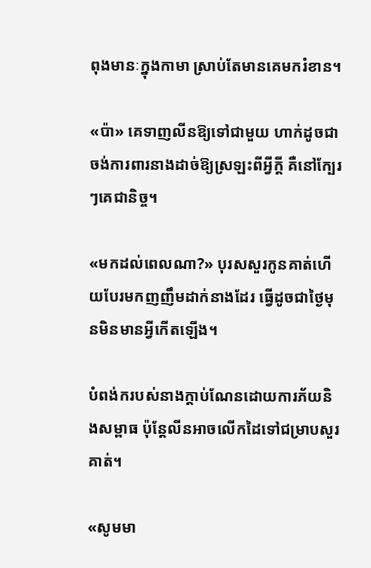ពុងមានៈក្នុងកាមា ស្រាប់តែមានគេមករំខាន។

«ប៉ា» គេទាញលីនឱ្យទៅជាមួយ ហាក់ដូចជាចង់ការពារនាងដាច់ឱ្យស្រឡះពីអ្វីក្តី គឺនៅក្បែរៗគេជានិច្ច។

«មកដល់ពេលណា?» បុរសសួរកូនគាត់ហើយបែរមកញញឹមដាក់នាងដែរ ធ្វើដូចជាថ្ងៃមុនមិនមានអ្វីកើតឡើង។

បំពង់ករបស់នាងក្តាប់ណែនដោយការភ័យនិងសម្ពាធ ប៉ុន្តែលីនអាចលើកដៃទៅជម្រាបសួរគាត់។

«សូមមា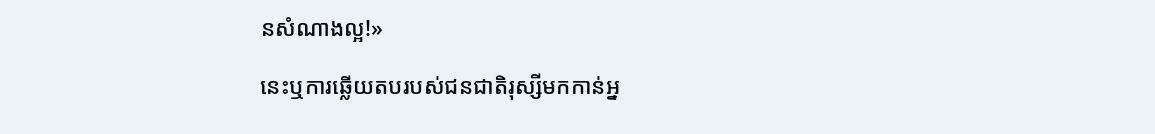នសំណាងល្អ!»

នេះឬការឆ្លើយតបរបស់ជនជាតិរុស្សីមកកាន់អ្ន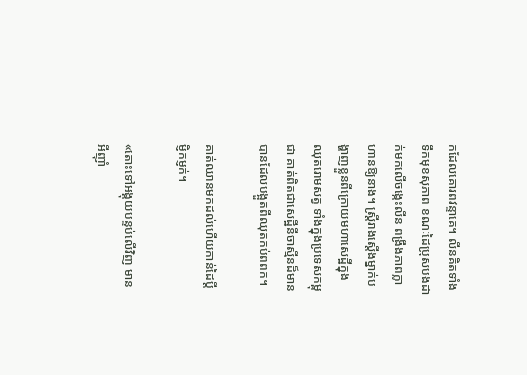កដែលគោរពវន្ទាគេ។ លីនគិតទាំងទឹកមុខសុភាព ខណៈដៃប្រុសបងដាក់មកលើចង្កេះលីន ពង្រឹងភាពក្លាហានឱ្យនាង។ ស្ត្រីរាងស្តើងម្នាក់បង្ហាញខ្លួនពីក្រោយមហាសេដ្ឋីក្នុងឈុតរោមសត្វ ទាំងក្នុងប្រទេសកម្ពុជា គាត់ពិតជាសេដ្ឋីនីចាស្មីនដ៏មានបានដែលបង្អួតពីឈុតកប់ពពក។

គាត់ឈានមកដល់ហើយកាន់ដៃប្តីម្ញិកម្ញក់។

«តោះទៅអង្គុយបន្ទប់លើវិញ មានអីញ៉ាំ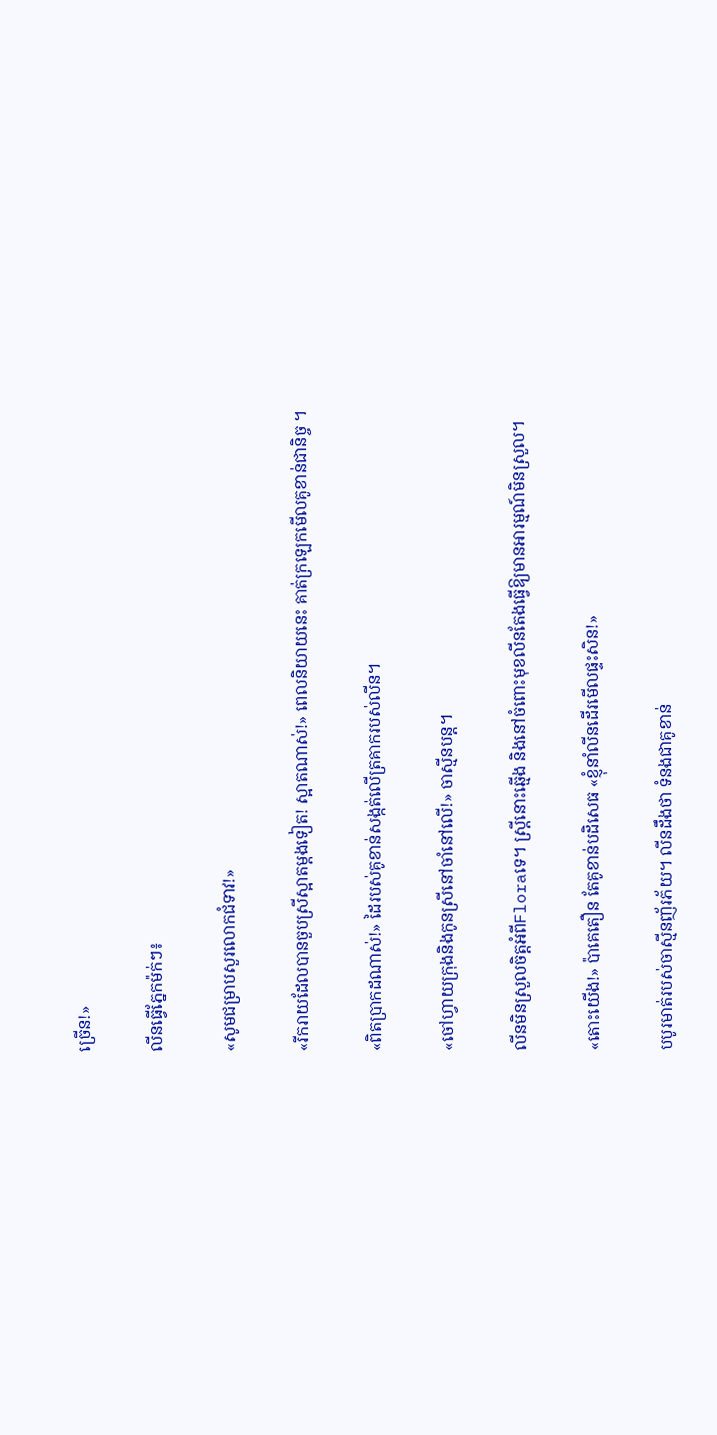ច្រើន!»

លីនធ្វើភ្នែកម៉ក់ៗ៖

«សូមជម្រាបសួរលោកជំទាវ!»

«រីករាយដែលបានចួបស្រីស្អាតម្តងទៀត! ស្អាតណាស់!» ពេលនិយាយនេះ គាត់ក្រឡេកមើលគូខាន់ជានិច្ច ។

«ពិតប្រាកដណាស់!» ដៃរបស់គូខាន់សង្កត់លើត្រគាករបស់លីន។

«ចៅហ្វាយក្រុងនិងកូនស្រីនៅចាំនៅលើ!» ចាស្មីនបន្ត។

លីនមិនស្រួលចិត្តអំពីFloraទេ។ ស្ត្រីនោះឆ្មើង និងនៅចំពោះមុខលីនតែងធ្វើឱ្យមានអារម្មណ៍មិនស្រួល។

«តោះយើង!» ប៉ាគេតឿន តែគូខាន់បដិសេធ «ខ្ញុំនាំលីនដើរមើលផ្ទះសិន!»

បបូរមាត់របស់ចាស្មីនញ័រភ័យ។ លីនដឹងថា ទំនងជាគូខាន់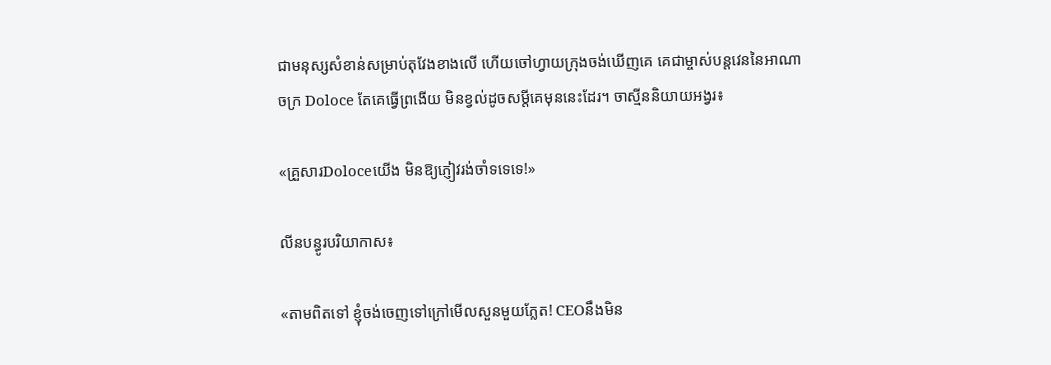ជាមនុស្សសំខាន់សម្រាប់តុវែងខាងលើ ហើយចៅហ្វាយក្រុងចង់ឃើញគេ គេជាម្ចាស់បន្តវេននៃអាណាចក្រ Doloce តែគេធ្វើព្រងើយ មិនខ្វល់ដូចសម្តីគេមុននេះដែរ។ ចាស្មីននិយាយអង្វរ៖

«គ្រួសារDoloceយើង មិនឱ្យភ្ញៀវរង់ចាំទទេទេ!»

លីនបន្ធូរបរិយាកាស៖

«តាមពិតទៅ ខ្ញុំចង់ចេញទៅក្រៅមើលសួនមួយភ្លែត! CEOនឹងមិន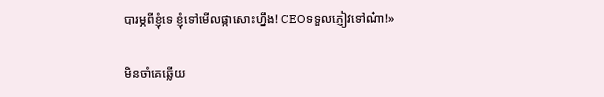បារម្ភពីខ្ញុំទេ ខ្ញុំទៅមើលផ្កាសោះហ្នឹង! CEOទទួលភ្ញៀវទៅណ៎ា!»

មិនចាំគេឆ្លើយ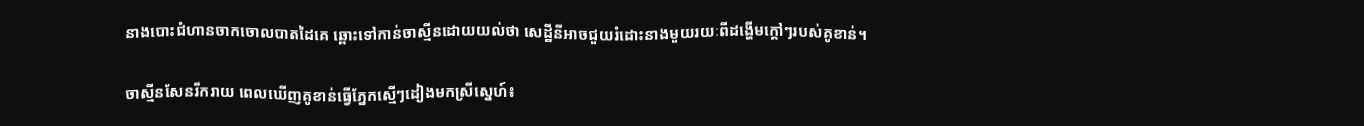នាងបោះជំហានចាកចោលបាតដៃគេ ឆ្ពោះទៅកាន់ចាស្មីនដោយយល់ថា សេដ្ឋីនីអាចជួយរំដោះនាងមួយរយៈពីដង្ហើមក្តៅៗរបស់គូខាន់។

ចាស្មីនសែនរីករាយ ពេលឃើញគូខាន់ធ្វើភ្នែកស្មើៗដៀងមកស្រីស្នេហ៍៖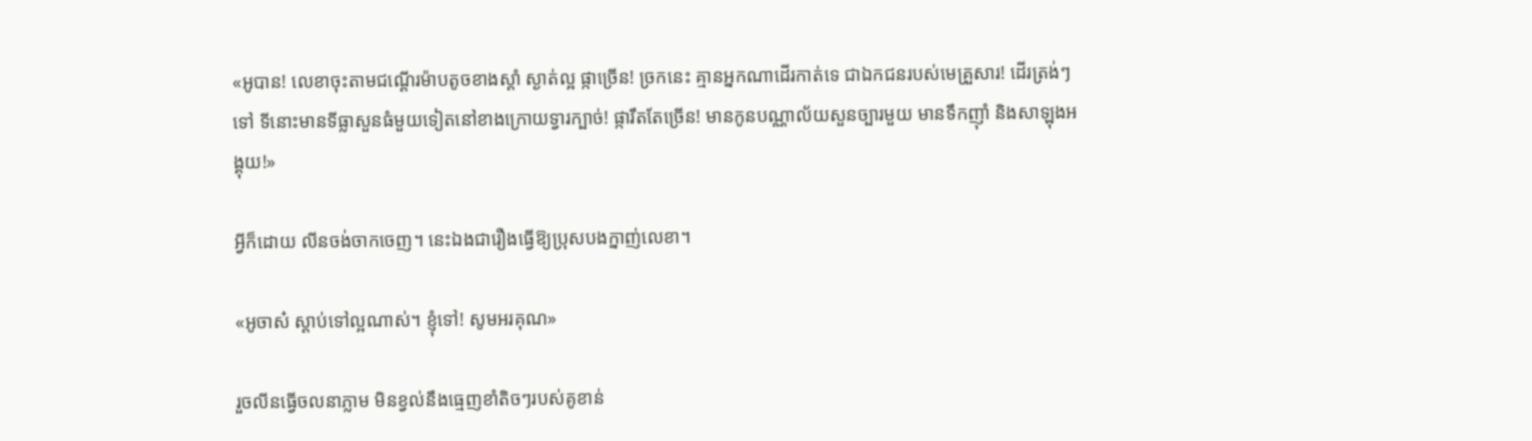«អូបាន! លេខាចុះតាមជណ្តើរម៉ាបតូចខាងស្តាំ ស្ងាត់ល្អ ផ្កាច្រើន! ច្រកនេះ គ្មានអ្នកណាដើរកាត់ទេ ជាឯកជនរបស់មេគ្រួសារ! ដើរត្រង់ៗទៅ ទីនោះមានទីធ្លាសួនធំមួយទៀតនៅខាងក្រោយទ្វារក្បាច់! ផ្ការឹតតែច្រើន! មានកូនបណ្ណាល័យសួនច្បារមួយ មានទឹកញ៉ាំ និងសាឡុងអង្គុយ!»

អ្វីក៏ដោយ លីនចង់ចាកចេញ។ នេះឯងជារឿងធ្វើឱ្យប្រុសបងក្នាញ់លេខា។

«អូចាស៎ ស្តាប់ទៅល្អណាស់។ ខ្ញុំទៅ! សូមអរគុណ»

រួចលីនធ្វើចលនាភ្លាម មិនខ្វល់នឹងធ្មេញខាំតិចៗរបស់គូខាន់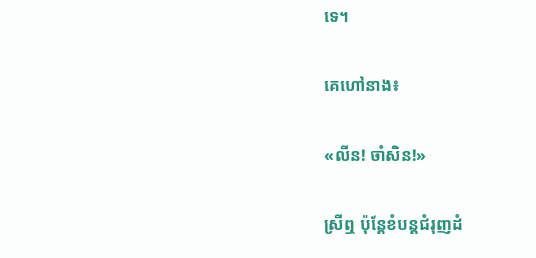ទេ។

គេហៅនាង៖

«លីន! ចាំសិន!»

ស្រីឮ ប៉ុន្តែខំបន្តជំរុញដំ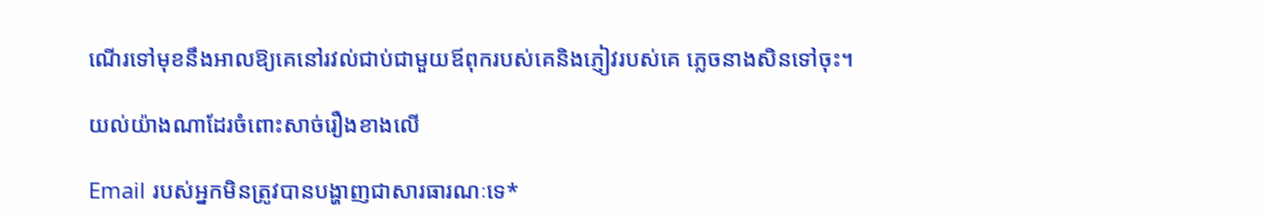ណើរទៅមុខនឹងអាលឱ្យគេនៅរវល់ជាប់ជាមួយឪពុករបស់គេនិងភ្ញៀវរបស់គេ ភ្លេចនាងសិនទៅចុះ។

យល់យ៉ាងណាដែរចំពោះសាច់រឿងខាងលើ

Email របស់អ្នកមិនត្រូវបានបង្ហាញជាសារធារណៈទេ*